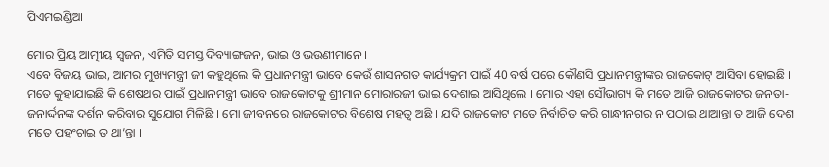ପିଏମଇଣ୍ଡିଆ

ମୋର ପ୍ରିୟ ଆତ୍ମୀୟ ସ୍ୱଜନ, ଏମିତି ସମସ୍ତ ଦିବ୍ୟାଙ୍ଗଜନ, ଭାଇ ଓ ଭଉଣୀମାନେ ।
ଏବେ ବିଜୟ ଭାଇ, ଆମର ମୁଖ୍ୟମନ୍ତ୍ରୀ ଜୀ କହୁଥିଲେ କି ପ୍ରଧାନମନ୍ତ୍ରୀ ଭାବେ କେଉଁ ଶାସନଗତ କାର୍ଯ୍ୟକ୍ରମ ପାଇଁ 40 ବର୍ଷ ପରେ କୌଣସି ପ୍ରଧାନମନ୍ତ୍ରୀଙ୍କର ରାଜକୋଟ୍ ଆସିବା ହୋଇଛି । ମତେ କୁହାଯାଇଛି କି ଶେଷଥର ପାଇଁ ପ୍ରଧାନମନ୍ତ୍ରୀ ଭାବେ ରାଜକୋଟକୁ ଶ୍ରୀମାନ ମୋରାରଜୀ ଭାଇ ଦେଶାଇ ଆସିଥିଲେ । ମୋର ଏହା ସୌଭାଗ୍ୟ କି ମତେ ଆଜି ରାଜକୋଟର ଜନତା-ଜନାର୍ଦ୍ଦନଙ୍କ ଦର୍ଶନ କରିବାର ସୁଯୋଗ ମିଳିଛି । ମୋ ଜୀବନରେ ରାଜକୋଟର ବିଶେଷ ମହତ୍ୱ ଅଛି । ଯଦି ରାଜକୋଟ ମତେ ନିର୍ବାଚିତ କରି ଗାନ୍ଧୀନଗର ନ ପଠାଇ ଥାଆନ୍ତା ତ ଆଜି ଦେଶ ମତେ ପହଂଚାଇ ତ ଥା’ନ୍ତା ।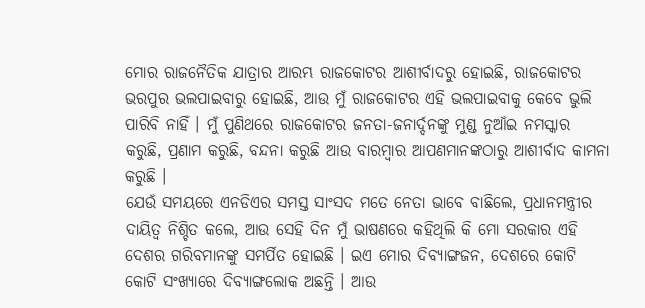ମୋର ରାଜନୈତିକ ଯାତ୍ରାର ଆରମ୍ଭ ରାଜକୋଟର ଆଶୀର୍ବାଦରୁ ହୋଇଛି, ରାଜକୋଟର ଭରପୁର ଭଲପାଇବାରୁ ହୋଇଛି, ଆଉ ମୁଁ ରାଜକୋଟର ଏହି ଭଲପାଇବାକୁ କେବେ ଭୁଲି ପାରିବି ନାହିଁ । ମୁଁ ପୁଣିଥରେ ରାଜକୋଟର ଜନତା-ଜନାର୍ଦ୍ଦନଙ୍କୁ ମୁଣ୍ଡ ନୁଆଁଇ ନମସ୍କାର କରୁଛି, ପ୍ରଣାମ କରୁଛି, ବନ୍ଦନା କରୁଛି ଆଉ ବାରମ୍ବାର ଆପଣମାନଙ୍କଠାରୁ ଆଶୀର୍ବାଦ କାମନା କରୁଛି ।
ଯେଉଁ ସମୟରେ ଏନଡିଏର ସମସ୍ତ ସାଂସଦ ମତେ ନେତା ଭାବେ ବାଛିଲେ, ପ୍ରଧାନମନ୍ତ୍ରୀର ଦାୟିତ୍ୱ ନିଶ୍ଚିତ କଲେ, ଆଉ ସେହି ଦିନ ମୁଁ ଭାଷଣରେ କହିଥିଲି କି ମୋ ସରକାର ଏହି ଦେଶର ଗରିବମାନଙ୍କୁ ସମର୍ପିତ ହୋଇଛି । ଇଏ ମୋର ଦିବ୍ୟାଙ୍ଗଜନ, ଦେଶରେ କୋଟି କୋଟି ସଂଖ୍ୟାରେ ଦିବ୍ୟାଙ୍ଗଲୋକ ଅଛନ୍ତି । ଆଉ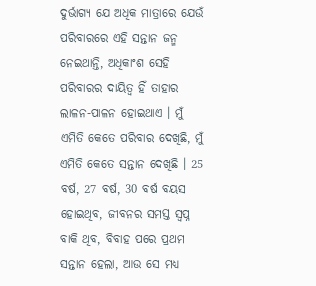ଦୁର୍ଭାଗ୍ୟ ଯେ ଅଧିକ ମାତ୍ରାରେ ଯେଉଁ ପରିବାରରେ ଏହି ସନ୍ତାନ ଜନ୍ମ ନେଇଥାନ୍ତି, ଅଧିକାଂଶ ସେହି ପରିବାରର ଦାୟିତ୍ୱ ହିଁ ତାହାର ଲାଳନ-ପାଳନ ହୋଇଥାଏ । ମୁଁ ଏମିତି କେତେ ପରିବାର ଦେଖିଛି, ମୁଁ ଏମିତି କେତେ ସନ୍ତାନ ଦେଖିଛି । 25 ବର୍ଷ, 27 ବର୍ଷ, 30 ବର୍ଷ ବୟସ ହୋଇଥିବ, ଜୀବନର ସମସ୍ତ ସ୍ୱପ୍ନ ବାକି ଥିବ, ବିବାହ ପରେ ପ୍ରଥମ ସନ୍ତାନ ହେଲା, ଆଉ ସେ ମଧ୍ୟ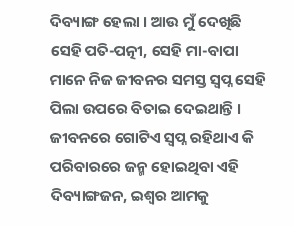ଦିବ୍ୟାଙ୍ଗ ହେଲା । ଆଉ ମୁଁ ଦେଖିଛି ସେହି ପତି-ପତ୍ନୀ, ସେହି ମା-ବାପା ମାନେ ନିଜ ଜୀବନର ସମସ୍ତ ସ୍ୱପ୍ନ ସେହି ପିଲା ଉପରେ ବିତାଇ ଦେଇଥାନ୍ତି । ଜୀବନରେ ଗୋଟିଏ ସ୍ୱପ୍ନ ରହିଥାଏ କି ପରିବାରରେ ଜନ୍ମ ହୋଇଥିବା ଏହି ଦିବ୍ୟାଙ୍ଗଜନ, ଇଶ୍ୱର ଆମକୁ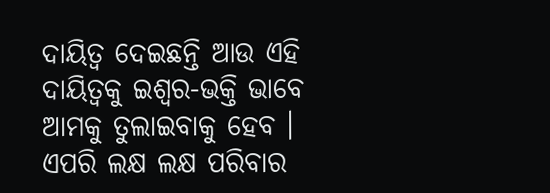ଦାୟିତ୍ୱ ଦେଇଛନ୍ତି ଆଉ ଏହି ଦାୟିତ୍ୱକୁ ଇଶ୍ୱର-ଭକ୍ତି ଭାବେ ଆମକୁ ତୁଲାଇବାକୁ ହେବ । ଏପରି ଲକ୍ଷ ଲକ୍ଷ ପରିବାର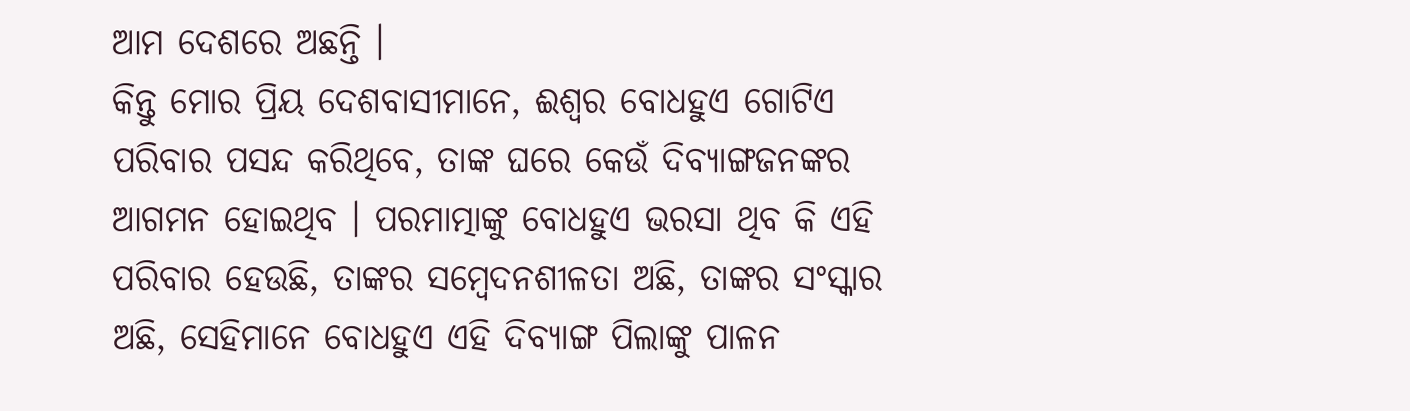ଆମ ଦେଶରେ ଅଛନ୍ତି ।
କିନ୍ତୁ ମୋର ପ୍ରିୟ ଦେଶବାସୀମାନେ, ଈଶ୍ୱର ବୋଧହୁଏ ଗୋଟିଏ ପରିବାର ପସନ୍ଦ କରିଥିବେ, ତାଙ୍କ ଘରେ କେଉଁ ଦିବ୍ୟାଙ୍ଗଜନଙ୍କର ଆଗମନ ହୋଇଥିବ । ପରମାତ୍ମାଙ୍କୁ ବୋଧହୁଏ ଭରସା ଥିବ କି ଏହି ପରିବାର ହେଉଛି, ତାଙ୍କର ସମ୍ବେଦନଶୀଳତା ଅଛି, ତାଙ୍କର ସଂସ୍କାର ଅଛି, ସେହିମାନେ ବୋଧହୁଏ ଏହି ଦିବ୍ୟାଙ୍ଗ ପିଲାଙ୍କୁ ପାଳନ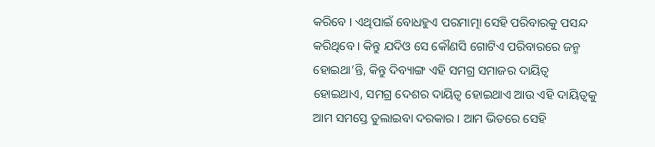କରିବେ । ଏଥିପାଇଁ ବୋଧହୁଏ ପରମାତ୍ମା ସେହି ପରିବାରକୁ ପସନ୍ଦ କରିଥିବେ । କିନ୍ତୁ ଯଦିଓ ସେ କୌଣସି ଗୋଟିଏ ପରିବାରରେ ଜନ୍ମ ହୋଇଥା’ନ୍ତି, କିନ୍ତୁ ଦିବ୍ୟାଙ୍ଗ ଏହି ସମଗ୍ର ସମାଜର ଦାୟିତ୍ୱ ହୋଇଥାଏ, ସମଗ୍ର ଦେଶର ଦାୟିତ୍ୱ ହୋଇଥାଏ ଆଉ ଏହି ଦାୟିତ୍ୱକୁ ଆମ ସମସ୍ତେ ତୁଲାଇବା ଦରକାର । ଆମ ଭିତରେ ସେହି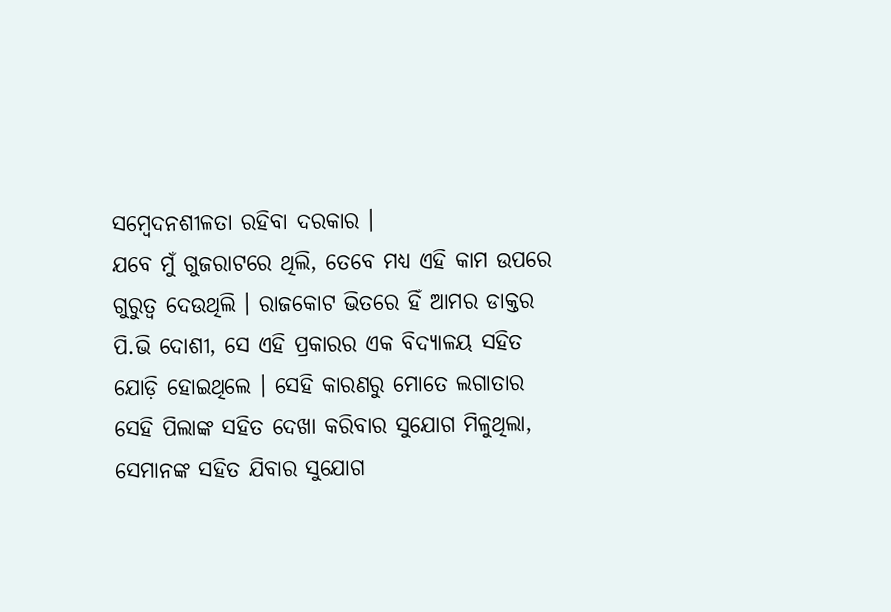ସମ୍ବେଦନଶୀଳତା ରହିବା ଦରକାର ।
ଯବେ ମୁଁ ଗୁଜରାଟରେ ଥିଲି, ତେବେ ମଧ୍ୟ ଏହି କାମ ଉପରେ ଗୁରୁତ୍ୱ ଦେଉଥିଲି । ରାଜକୋଟ ଭିତରେ ହିଁ ଆମର ଡାକ୍ତର ପି.ଭି ଦୋଶୀ, ସେ ଏହି ପ୍ରକାରର ଏକ ବିଦ୍ୟାଳୟ ସହିତ ଯୋଡ଼ି ହୋଇଥିଲେ । ସେହି କାରଣରୁ ମୋତେ ଲଗାତାର ସେହି ପିଲାଙ୍କ ସହିତ ଦେଖା କରିବାର ସୁଯୋଗ ମିଳୁଥିଲା, ସେମାନଙ୍କ ସହିତ ଯିବାର ସୁଯୋଗ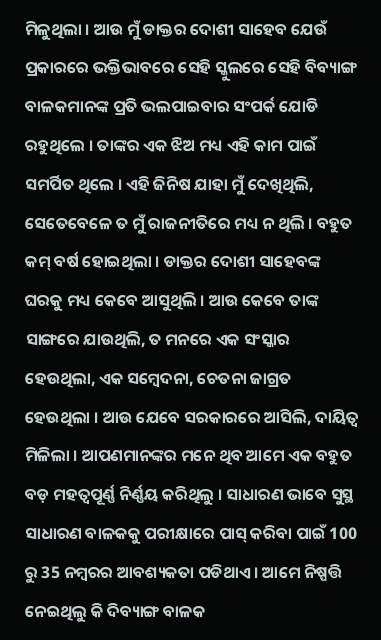ମିଳୁଥିଲା । ଆଉ ମୁଁ ଡାକ୍ତର ଦୋଶୀ ସାହେବ ଯେଉଁ ପ୍ରକାରରେ ଭକ୍ତିଭାବରେ ସେହି ସ୍କୁଲରେ ସେହି ବିବ୍ୟାଙ୍ଗ ବାଳକମାନଙ୍କ ପ୍ରତି ଭଲପାଇବାର ସଂପର୍କ ଯୋଡି ରହୁଥିଲେ । ତାଙ୍କର ଏକ ଝିଅ ମଧ୍ୟ ଏହି କାମ ପାଇଁ ସମର୍ପିତ ଥିଲେ । ଏହି ଜିନିଷ ଯାହା ମୁଁ ଦେଖିଥିଲି, ସେତେବେଳେ ତ ମୁଁ ରାଜନୀତିରେ ମଧ୍ୟ ନ ଥିଲି । ବହୁତ କମ୍ ବର୍ଷ ହୋଇଥିଲା । ଡାକ୍ତର ଦୋଶୀ ସାହେବଙ୍କ ଘରକୁ ମଧ୍ୟ କେବେ ଆସୁଥିଲି । ଆଉ କେବେ ତାଙ୍କ ସାଙ୍ଗରେ ଯାଉଥିଲି, ତ ମନରେ ଏକ ସଂସ୍କାର ହେଉଥିଲା, ଏକ ସମ୍ବେଦନା, ଚେତନା ଜାଗ୍ରତ ହେଉଥିଲା । ଆଉ ଯେବେ ସରକାରରେ ଆସିଲି, ଦାୟିତ୍ୱ ମିଳିଲା । ଆପଣମାନଙ୍କର ମନେ ଥିବ ଆମେ ଏକ ବହୁତ ବଡ଼ ମହତ୍ୱପୂର୍ଣ୍ଣ ନିର୍ଣ୍ଣୟ କରିଥିଲୁ । ସାଧାରଣ ଭାବେ ସୁସ୍ଥ ସାଧାରଣ ବାଳକକୁ ପରୀକ୍ଷାରେ ପାସ୍ କରିବା ପାଇଁ 100 ରୁ 35 ନମ୍ବରର ଆବଶ୍ୟକତା ପଡିଥାଏ । ଆମେ ନିଷ୍ପତ୍ତି ନେଇଥିଲୁ କି ଦିବ୍ୟାଙ୍ଗ ବାଳକ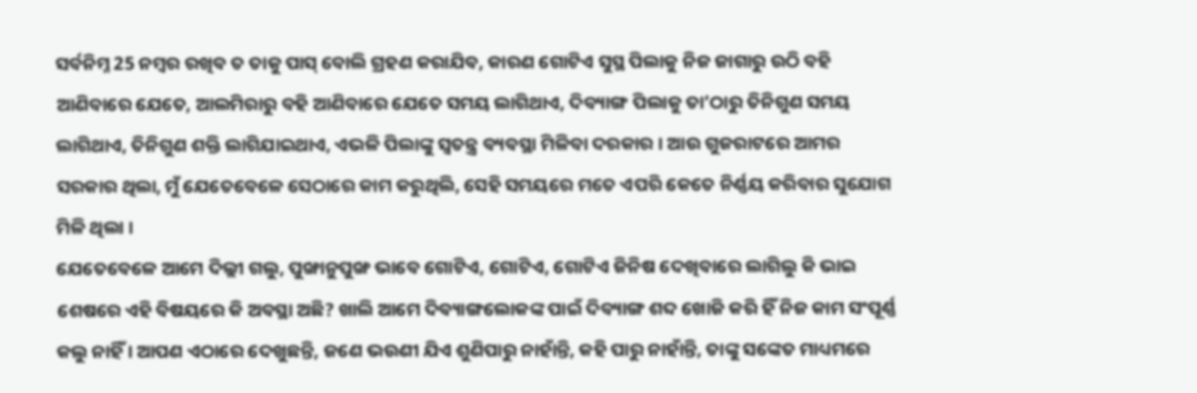ସର୍ବନିମ୍ନ 25 ନମ୍ବର ରଖିବ ତ ତାକୁ ପାସ୍ ବୋଲି ଗ୍ରହଣ କରାଯିବ, କାରଣ ଗୋଟିଏ ସୁସ୍ଥ ପିଲାକୁ ନିଜ ଜାଗାରୁ ଉଠି ବହି ଆଣିବାରେ ଯେତେ, ଆଲମିରାରୁ ବହି ଆଣିବାରେ ଯେତେ ସମୟ ଲାଗିଥାଏ, ଦିବ୍ୟାଙ୍ଗ ପିଲାକୁ ତା’ଠାରୁ ତିନିଗୁଣ ସମୟ ଲାଗିଥାଏ, ତିନିଗୁଣ ଶକ୍ତି ଲାଗିଯାଇଥାଏ, ଏଭଳି ପିଲାଙ୍କୁ ସ୍ୱତନ୍ତ୍ର ବ୍ୟବସ୍ଥା ମିଳିବା ଦରକାର । ଆଉ ଗୁଜରାଟରେ ଆମର ସରକାର ଥିଲା, ମୁଁ ଯେତେବେଳେ ସେଠାରେ କାମ କରୁଥିଲି, ସେହି ସମୟରେ ମତେ ଏପରି କେତେ ନିର୍ଣ୍ଣୟ କରିବାର ସୁଯୋଗ ମିଳି ଥିଲା ।
ଯେତେବେଳେ ଆମେ ଦିଲ୍ଲୀ ଗଲୁ, ପୁଙ୍ଖାନୁପୁଙ୍ଖ ଭାବେ ଗୋଟିଏ, ଗୋଟିଏ, ଗୋଟିଏ ଜିନିଷ ଦେଖିବାରେ ଲାଗିଲୁ କି ଭାଇ ଶେଷରେ ଏହି ବିଷୟରେ କି ଅବସ୍ଥା ଅଛି? ଖାଲି ଆମେ ଦିବ୍ୟାଙ୍ଗଲୋକଙ୍କ ପାଇଁ ଦିବ୍ୟାଙ୍ଗ ଶବ୍ଦ ଖୋଜି କରି ହିଁ ନିଜ କାମ ସଂପୂର୍ଣ୍ଣ କଲୁ ନାହିଁ । ଆପଣ ଏଠାରେ ଦେଖୁଛନ୍ତି, ଜଣେ ଭଉଣୀ ଯିଏ ଶୁଣିପାରୁ ନାହାଁନ୍ତି, କହି ପାରୁ ନାହାଁନ୍ତି, ତାଙ୍କୁ ସଙ୍କେତ ମାଧ୍ୟମରେ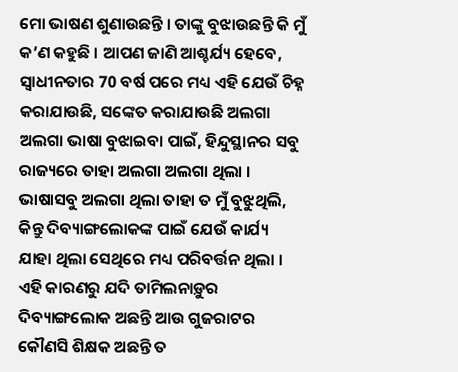ମୋ ଭାଷଣ ଶୁଣାଉଛନ୍ତି । ତାଙ୍କୁ ବୁଝାଉଛନ୍ତି କି ମୁଁ କ’ଣ କହୁଛି । ଆପଣ ଜାଣି ଆଶ୍ଚର୍ଯ୍ୟ ହେବେ, ସ୍ୱାଧୀନତାର 70 ବର୍ଷ ପରେ ମଧ୍ୟ ଏହି ଯେଉଁ ଚିହ୍ନ କରାଯାଉଛି, ସଙ୍କେତ କରାଯାଉଛି ଅଲଗା ଅଲଗା ଭାଷା ବୁଝାଇବା ପାଇଁ, ହିନ୍ଦୁସ୍ଥାନର ସବୁ ରାଜ୍ୟରେ ତାହା ଅଲଗା ଅଲଗା ଥିଲା । ଭାଷାସବୁ ଅଲଗା ଥିଲା ତାହା ତ ମୁଁ ବୁଝୁଥିଲି, କିନ୍ତୁ ଦିବ୍ୟାଙ୍ଗଲୋକଙ୍କ ପାଇଁ ଯେଉଁ କାର୍ଯ୍ୟ ଯାହା ଥିଲା ସେଥିରେ ମଧ୍ୟ ପରିବର୍ତ୍ତନ ଥିଲା । ଏହି କାରଣରୁ ଯଦି ତାମିଲନାଡ଼ୁର ଦିବ୍ୟାଙ୍ଗଲୋକ ଅଛନ୍ତି ଆଉ ଗୁଜରାଟର କୌଣସି ଶିକ୍ଷକ ଅଛନ୍ତି ତ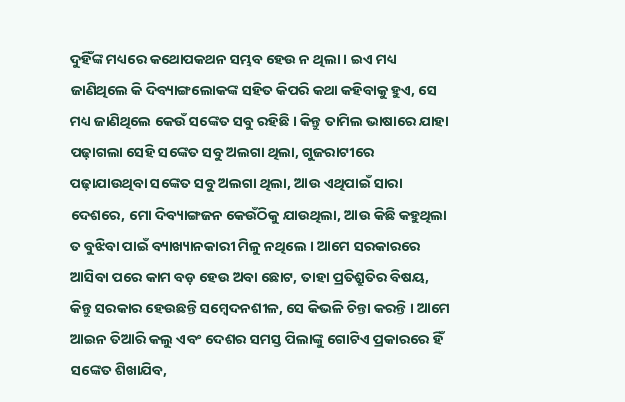ଦୁହିଁଙ୍କ ମଧ୍ୟରେ କଥୋପକଥନ ସମ୍ଭବ ହେଉ ନ ଥିଲା । ଇଏ ମଧ୍ୟ ଜାଣିଥିଲେ କି ଦିବ୍ୟାଙ୍ଗଲୋକଙ୍କ ସହିତ କିପରି କଥା କହିବାକୁ ହୁଏ, ସେ ମଧ୍ୟ ଜାଣିଥିଲେ କେଉଁ ସଙ୍କେତ ସବୁ ରହିଛି । କିନ୍ତୁ ତାମିଲ ଭାଷାରେ ଯାହା ପଢ଼ାଗଲା ସେହି ସଙ୍କେତ ସବୁ ଅଲଗା ଥିଲା, ଗୁଜରାଟୀରେ ପଢ଼ାଯାଉଥିବା ସଙ୍କେତ ସବୁ ଅଲଗା ଥିଲା, ଆଉ ଏଥିପାଇଁ ସାରା ଦେଶରେ, ମୋ ଦିବ୍ୟାଙ୍ଗଜନ କେଉଁଠିକୁ ଯାଉଥିଲା, ଆଉ କିଛି କହୁଥିଲା ତ ବୁଝିବା ପାଇଁ ବ୍ୟାଖ୍ୟାନକାରୀ ମିଳୁ ନଥିଲେ । ଆମେ ସରକାରରେ ଆସିବା ପରେ କାମ ବଡ଼ ହେଉ ଅବା ଛୋଟ, ତାହା ପ୍ରତିଶ୍ରୁତିର ବିଷୟ, କିନ୍ତୁ ସରକାର ହେଉଛନ୍ତି ସମ୍ବେଦନଶୀଳ, ସେ କିଭଳି ଚିନ୍ତା କରନ୍ତି । ଆମେ ଆଇନ ତିଆରି କଲୁ ଏବଂ ଦେଶର ସମସ୍ତ ପିଲାଙ୍କୁ ଗୋଟିଏ ପ୍ରକାରରେ ହିଁ ସଙ୍କେତ ଶିଖାଯିବ,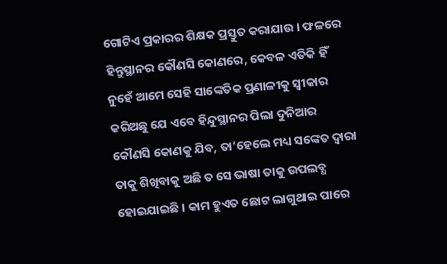ଗୋଟିଏ ପ୍ରକାରର ଶିକ୍ଷକ ପ୍ରସ୍ତୁତ କରାଯାଉ । ଫଳରେ ହିନ୍ତୁସ୍ଥାନର କୌଣସି କୋଣରେ, କେବଳ ଏତିକି ହିଁ ନୁହେଁ ଆମେ ସେହି ସାଙ୍କେତିକ ପ୍ରଣାଳୀକୁ ସ୍ୱୀକାର କରିଅଛୁ ଯେ ଏବେ ହିନ୍ଦୁସ୍ଥାନର ପିଲା ଦୁନିଆର କୌଣସି କୋଣକୁ ଯିବ, ତା’ହେଲେ ମଧ୍ୟ ସଙ୍କେତ ଦ୍ୱାରା ତାକୁ ଶିଖିବାକୁ ଅଛି ତ ସେ ଭାଷା ତାକୁ ଉପଲବ୍ଧ ହୋଇଯାଇଛି । କାମ ହୁଏତ ଛୋଟ ଲାଗୁଥାଇ ପାରେ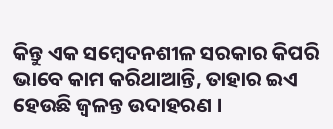କିନ୍ତୁ ଏକ ସମ୍ବେଦନଶୀଳ ସରକାର କିପରି ଭାବେ କାମ କରିଥାଆନ୍ତି, ତାହାର ଇଏ ହେଉଛି ଜ୍ୱଳନ୍ତ ଉଦାହରଣ ।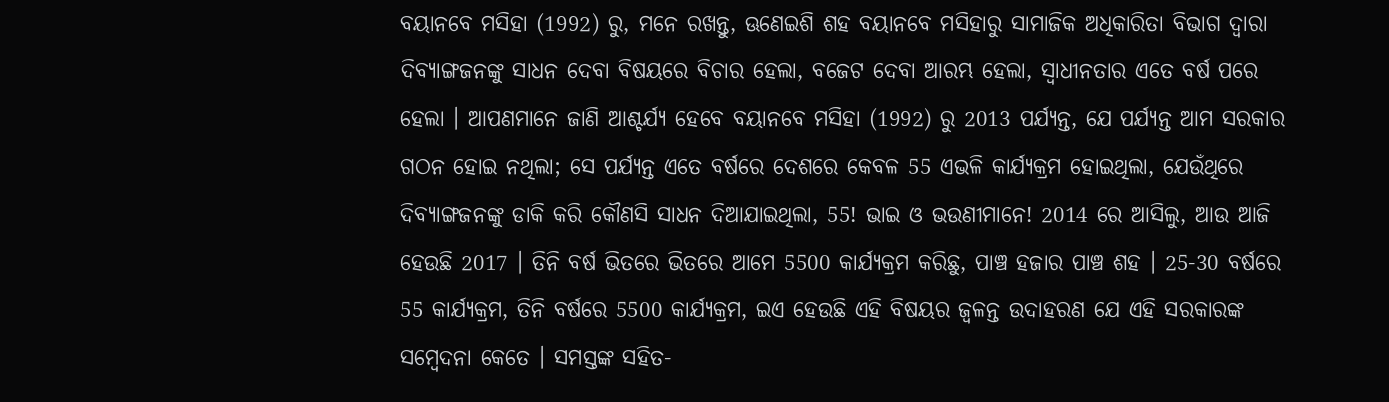ବୟାନବେ ମସିହା (1992) ରୁ, ମନେ ରଖନ୍ତୁ, ଊଣେଇଶି ଶହ ବୟାନବେ ମସିହାରୁ ସାମାଜିକ ଅଧିକାରିତା ବିଭାଗ ଦ୍ୱାରା ଦିବ୍ୟାଙ୍ଗଜନଙ୍କୁ ସାଧନ ଦେବା ବିଷୟରେ ବିଚାର ହେଲା, ବଜେଟ ଦେବା ଆରମ୍ଭ ହେଲା, ସ୍ୱାଧୀନତାର ଏତେ ବର୍ଷ ପରେ ହେଲା । ଆପଣମାନେ ଜାଣି ଆଶ୍ଚର୍ଯ୍ୟ ହେବେ ବୟାନବେ ମସିହା (1992) ରୁ 2013 ପର୍ଯ୍ୟନ୍ତ, ଯେ ପର୍ଯ୍ୟନ୍ତ ଆମ ସରକାର ଗଠନ ହୋଇ ନଥିଲା; ସେ ପର୍ଯ୍ୟନ୍ତ ଏତେ ବର୍ଷରେ ଦେଶରେ କେବଳ 55 ଏଭଳି କାର୍ଯ୍ୟକ୍ରମ ହୋଇଥିଲା, ଯେଉଁଥିରେ ଦିବ୍ୟାଙ୍ଗଜନଙ୍କୁ ଡାକି କରି କୌଣସି ସାଧନ ଦିଆଯାଇଥିଲା, 55! ଭାଇ ଓ ଭଉଣୀମାନେ! 2014 ରେ ଆସିଲୁ, ଆଉ ଆଜି ହେଉଛି 2017 । ତିନି ବର୍ଷ ଭିତରେ ଭିତରେ ଆମେ 5500 କାର୍ଯ୍ୟକ୍ରମ କରିଛୁ, ପାଞ୍ଚ ହଜାର ପାଞ୍ଚ ଶହ । 25-30 ବର୍ଷରେ 55 କାର୍ଯ୍ୟକ୍ରମ, ତିନି ବର୍ଷରେ 5500 କାର୍ଯ୍ୟକ୍ରମ, ଇଏ ହେଉଛି ଏହି ବିଷୟର ଜ୍ୱଳନ୍ତ ଉଦାହରଣ ଯେ ଏହି ସରକାରଙ୍କ ସମ୍ବେଦନା କେତେ । ସମସ୍ତଙ୍କ ସହିତ-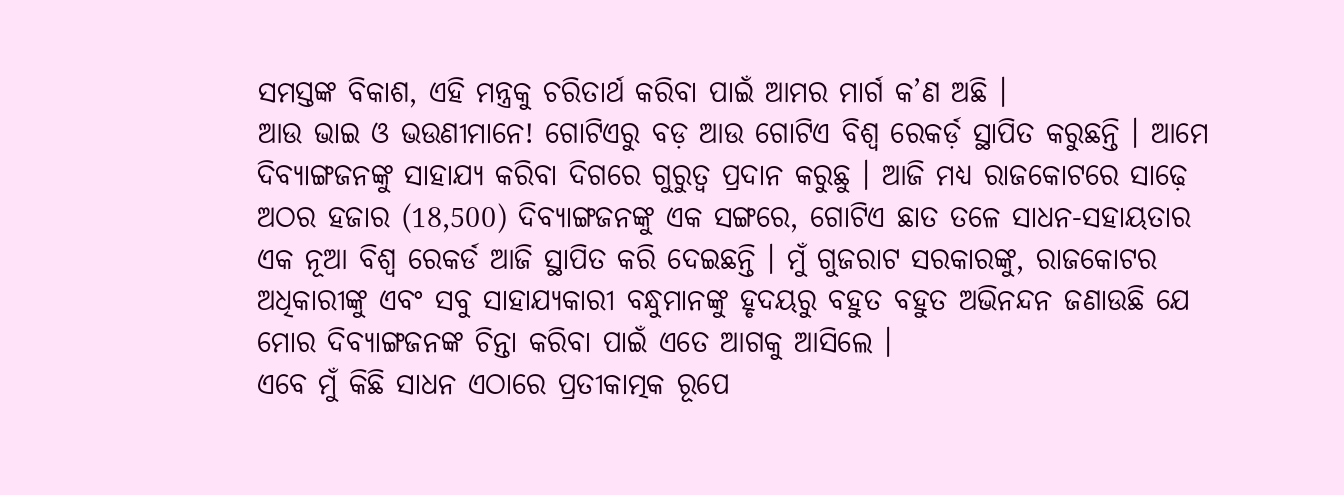ସମସ୍ତଙ୍କ ବିକାଶ, ଏହି ମନ୍ତ୍ରକୁ ଚରିତାର୍ଥ କରିବା ପାଇଁ ଆମର ମାର୍ଗ କ’ଣ ଅଛି ।
ଆଉ ଭାଇ ଓ ଭଉଣୀମାନେ! ଗୋଟିଏରୁ ବଡ଼ ଆଉ ଗୋଟିଏ ବିଶ୍ୱ ରେକର୍ଡ଼ ସ୍ଥାପିତ କରୁଛନ୍ତି । ଆମେ ଦିବ୍ୟାଙ୍ଗଜନଙ୍କୁ ସାହାଯ୍ୟ କରିବା ଦିଗରେ ଗୁରୁତ୍ୱ ପ୍ରଦାନ କରୁଛୁ । ଆଜି ମଧ୍ୟ ରାଜକୋଟରେ ସାଢ଼େ ଅଠର ହଜାର (18,500) ଦିବ୍ୟାଙ୍ଗଜନଙ୍କୁ ଏକ ସଙ୍ଗରେ, ଗୋଟିଏ ଛାତ ତଳେ ସାଧନ-ସହାୟତାର ଏକ ନୂଆ ବିଶ୍ୱ ରେକର୍ଡ ଆଜି ସ୍ଥାପିତ କରି ଦେଇଛନ୍ତି । ମୁଁ ଗୁଜରାଟ ସରକାରଙ୍କୁ, ରାଜକୋଟର ଅଧିକାରୀଙ୍କୁ ଏବଂ ସବୁ ସାହାଯ୍ୟକାରୀ ବନ୍ଧୁମାନଙ୍କୁ ହୃଦୟରୁ ବହୁତ ବହୁତ ଅଭିନନ୍ଦନ ଜଣାଉଛି ଯେ ମୋର ଦିବ୍ୟାଙ୍ଗଜନଙ୍କ ଚିନ୍ତା କରିବା ପାଇଁ ଏତେ ଆଗକୁ ଆସିଲେ ।
ଏବେ ମୁଁ କିଛି ସାଧନ ଏଠାରେ ପ୍ରତୀକାତ୍ମକ ରୂପେ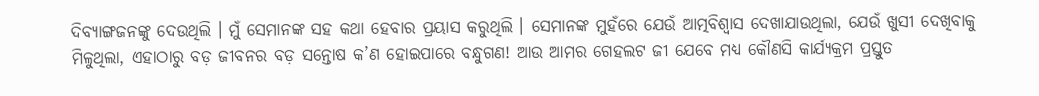ଦିବ୍ୟାଙ୍ଗଜନଙ୍କୁ ଦେଉଥିଲି । ମୁଁ ସେମାନଙ୍କ ସହ କଥା ହେବାର ପ୍ରୟାସ କରୁଥିଲି । ସେମାନଙ୍କ ମୁହଁରେ ଯେଉଁ ଆତ୍ମବିଶ୍ୱାସ ଦେଖାଯାଉଥିଲା, ଯେଉଁ ଖୁସୀ ଦେଖିବାକୁ ମିଳୁଥିଲା, ଏହାଠାରୁ ବଡ଼ ଜୀବନର ବଡ଼ ସନ୍ତୋଷ କ’ଣ ହୋଇପାରେ ବନ୍ଧୁଗଣ! ଆଉ ଆମର ଗେହଲଟ ଜୀ ଯେବେ ମଧ୍ୟ କୌଣସି କାର୍ଯ୍ୟକ୍ରମ ପ୍ରସ୍ତୁତ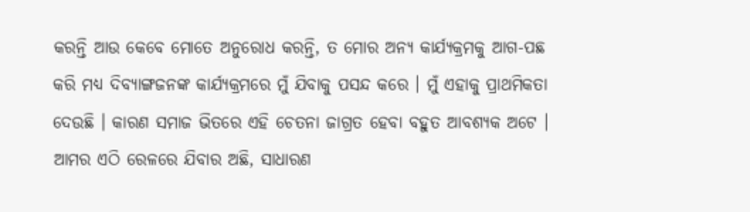କରନ୍ତି ଆଉ କେବେ ମୋତେ ଅନୁରୋଧ କରନ୍ତି, ତ ମୋର ଅନ୍ୟ କାର୍ଯ୍ୟକ୍ରମକୁ ଆଗ-ପଛ କରି ମଧ୍ୟ ଦିବ୍ୟାଙ୍ଗଜନଙ୍କ କାର୍ଯ୍ୟକ୍ରମରେ ମୁଁ ଯିବାକୁ ପସନ୍ଦ କରେ । ମୁଁ ଏହାକୁ ପ୍ରାଥମିକତା ଦେଉଛି । କାରଣ ସମାଜ ଭିତରେ ଏହି ଚେତନା ଜାଗ୍ରତ ହେବା ବହୁତ ଆବଶ୍ୟକ ଅଟେ ।
ଆମର ଏଠି ରେଳରେ ଯିବାର ଅଛି, ସାଧାରଣ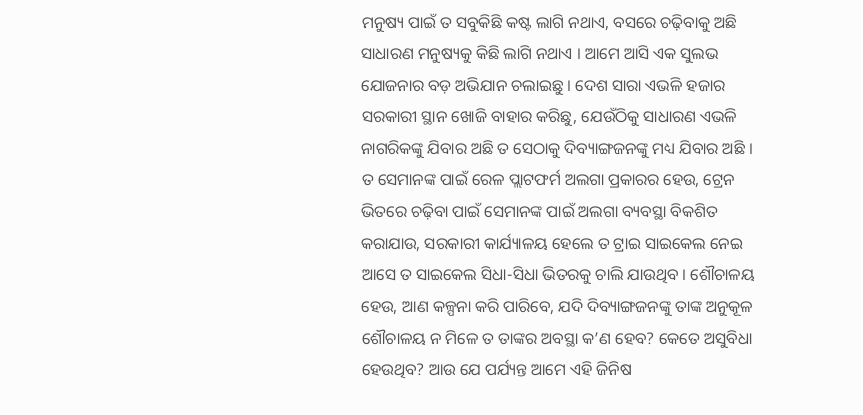ମନୁଷ୍ୟ ପାଇଁ ତ ସବୁକିଛି କଷ୍ଟ ଲାଗି ନଥାଏ, ବସରେ ଚଢ଼ିବାକୁ ଅଛି ସାଧାରଣ ମନୁଷ୍ୟକୁ କିଛି ଲାଗି ନଥାଏ । ଆମେ ଆସି ଏକ ସୁଲଭ ଯୋଜନାର ବଡ଼ ଅଭିଯାନ ଚଲାଇଛୁ । ଦେଶ ସାରା ଏଭଳି ହଜାର ସରକାରୀ ସ୍ଥାନ ଖୋଜି ବାହାର କରିଛୁ, ଯେଉଁଠିକୁ ସାଧାରଣ ଏଭଳି ନାଗରିକଙ୍କୁ ଯିବାର ଅଛି ତ ସେଠାକୁ ଦିବ୍ୟାଙ୍ଗଜନଙ୍କୁ ମଧ୍ୟ ଯିବାର ଅଛି । ତ ସେମାନଙ୍କ ପାଇଁ ରେଳ ପ୍ଲାଟଫର୍ମ ଅଲଗା ପ୍ରକାରର ହେଉ, ଟ୍ରେନ ଭିତରେ ଚଢ଼ିବା ପାଇଁ ସେମାନଙ୍କ ପାଇଁ ଅଲଗା ବ୍ୟବସ୍ଥା ବିକଶିତ କରାଯାଉ, ସରକାରୀ କାର୍ଯ୍ୟାଳୟ ହେଲେ ତ ଟ୍ରାଇ ସାଇକେଲ ନେଇ ଆସେ ତ ସାଇକେଲ ସିଧା-ସିଧା ଭିତରକୁ ଚାଲି ଯାଉଥିବ । ଶୌଚାଳୟ ହେଉ, ଆଣ କଳ୍ପନା କରି ପାରିବେ, ଯଦି ଦିବ୍ୟାଙ୍ଗଜନଙ୍କୁ ତାଙ୍କ ଅନୁକୂଳ ଶୌଚାଳୟ ନ ମିଳେ ତ ତାଙ୍କର ଅବସ୍ଥା କ’ଣ ହେବ? କେତେ ଅସୁବିଧା ହେଉଥିବ? ଆଉ ଯେ ପର୍ଯ୍ୟନ୍ତ ଆମେ ଏହି ଜିନିଷ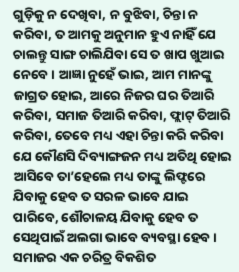ଗୁଡ଼ିକୁ ନ ଦେଖିବା, ନ ବୁଝିବା, ଚିନ୍ତା ନ କରିବା, ତ ଆମକୁ ଅନୁମାନ ହୁଏ ନାହିଁ ଯେ ଚାଲନ୍ତୁ ସାଙ୍ଗ ଚାଲିଯିବା ସେ ତ ଖାପ ଖୁଆଇ ନେବେ । ଆଜ୍ଞା ନୁହେଁ ଭାଇ, ଆମ ମାନଙ୍କୁ ଜାଗ୍ରତ ହୋଇ, ଆରେ ନିଜର ଘର ତିଆରି କରିବା, ସମାଜ ତିଆରି କରିବା, ଫ୍ଲାଟ୍ ତିଆରି କରିବା, ତେବେ ମଧ୍ୟ ଏହା ଚିନ୍ତା କରି କରିବା ଯେ କୌଣସି ଦିବ୍ୟାଙ୍ଗଜନ ମଧ୍ୟ ଅତିଥି ହୋଇ ଆସିବେ ତା’ହେଲେ ମଧ୍ୟ ତାଙ୍କୁ ଲିଫ୍ଟରେ ଯିବାକୁ ହେବ ତ ସରଳ ଭାବେ ଯାଇ ପାରିବେ, ଶୌଚାଳୟ ଯିବାକୁ ହେବ ତ ସେଥିପାଇଁ ଅଲଗା ଭାବେ ବ୍ୟବସ୍ଥା ହେବ । ସମାଜର ଏକ ଚରିତ୍ର ବିକଶିତ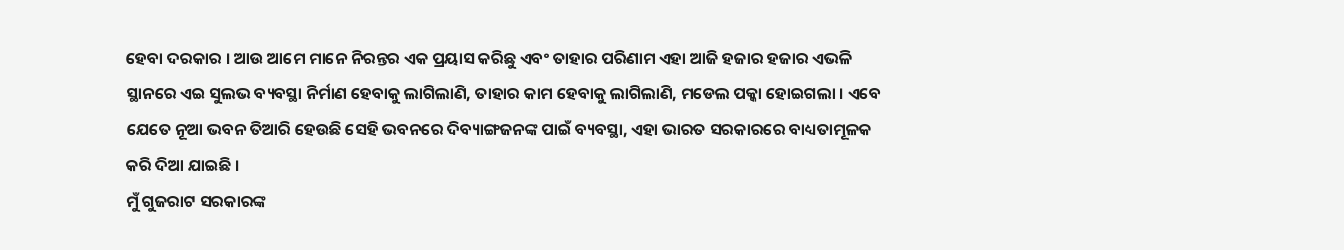ହେବା ଦରକାର । ଆଉ ଆମେ ମାନେ ନିରନ୍ତର ଏକ ପ୍ରୟାସ କରିଛୁ ଏବଂ ତାହାର ପରିଣାମ ଏହା ଆଜି ହଜାର ହଜାର ଏଭଳି ସ୍ଥାନରେ ଏଇ ସୁଲଭ ବ୍ୟବସ୍ଥା ନିର୍ମାଣ ହେବାକୁ ଲାଗିଲାଣି, ତାହାର କାମ ହେବାକୁ ଲାଗିଲାଣି, ମଡେଲ ପକ୍କା ହୋଇଗଲା । ଏବେ ଯେତେ ନୂଆ ଭବନ ତିଆରି ହେଉଛି ସେହି ଭବନରେ ଦିବ୍ୟାଙ୍ଗଜନଙ୍କ ପାଇଁ ବ୍ୟବସ୍ଥା, ଏହା ଭାରତ ସରକାରରେ ବାଧ୍ୟତାମୂଳକ କରି ଦିଆ ଯାଇଛି ।
ମୁଁ ଗୁଜରାଟ ସରକାରଙ୍କ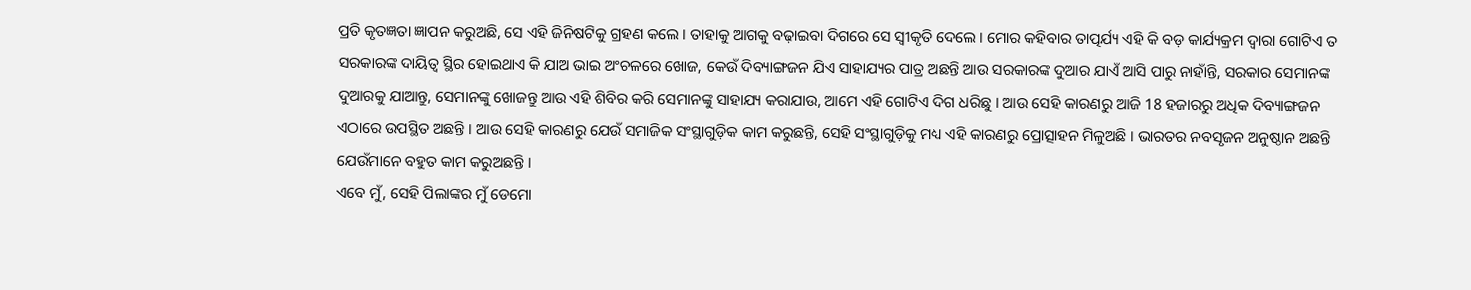ପ୍ରତି କୃତଜ୍ଞତା ଜ୍ଞାପନ କରୁଅଛି, ସେ ଏହି ଜିନିଷଟିକୁ ଗ୍ରହଣ କଲେ । ତାହାକୁ ଆଗକୁ ବଢ଼ାଇବା ଦିଗରେ ସେ ସ୍ୱୀକୃତି ଦେଲେ । ମୋର କହିବାର ତାତ୍ପର୍ଯ୍ୟ ଏହି କି ବଡ଼ କାର୍ଯ୍ୟକ୍ରମ ଦ୍ୱାରା ଗୋଟିଏ ତ ସରକାରଙ୍କ ଦାୟିତ୍ୱ ସ୍ଥିର ହୋଇଥାଏ କି ଯାଅ ଭାଇ ଅଂଚଳରେ ଖୋଜ, କେଉଁ ଦିବ୍ୟାଙ୍ଗଜନ ଯିଏ ସାହାଯ୍ୟର ପାତ୍ର ଅଛନ୍ତି ଆଉ ସରକାରଙ୍କ ଦୁଆର ଯାଏଁ ଆସି ପାରୁ ନାହାଁନ୍ତି, ସରକାର ସେମାନଙ୍କ ଦୁଆରକୁ ଯାଆନ୍ତୁ, ସେମାନଙ୍କୁ ଖୋଜନ୍ତୁ ଆଉ ଏହି ଶିବିର କରି ସେମାନଙ୍କୁ ସାହାଯ୍ୟ କରାଯାଉ, ଆମେ ଏହି ଗୋଟିଏ ଦିଗ ଧରିଛୁ । ଆଉ ସେହି କାରଣରୁ ଆଜି 18 ହଜାରରୁ ଅଧିକ ଦିବ୍ୟାଙ୍ଗଜନ ଏଠାରେ ଉପସ୍ଥିତ ଅଛନ୍ତି । ଆଉ ସେହି କାରଣରୁ ଯେଉଁ ସମାଜିକ ସଂସ୍ଥାଗୁଡ଼ିକ କାମ କରୁଛନ୍ତି, ସେହି ସଂସ୍ଥାଗୁଡ଼ିକୁ ମଧ୍ୟ ଏହି କାରଣରୁ ପ୍ରୋତ୍ସାହନ ମିଳୁଅଛି । ଭାରତର ନବସୃଜନ ଅନୁଷ୍ଠାନ ଅଛନ୍ତି ଯେଉଁମାନେ ବହୁତ କାମ କରୁଅଛନ୍ତି ।
ଏବେ ମୁଁ, ସେହି ପିଲାଙ୍କର ମୁଁ ଡେମୋ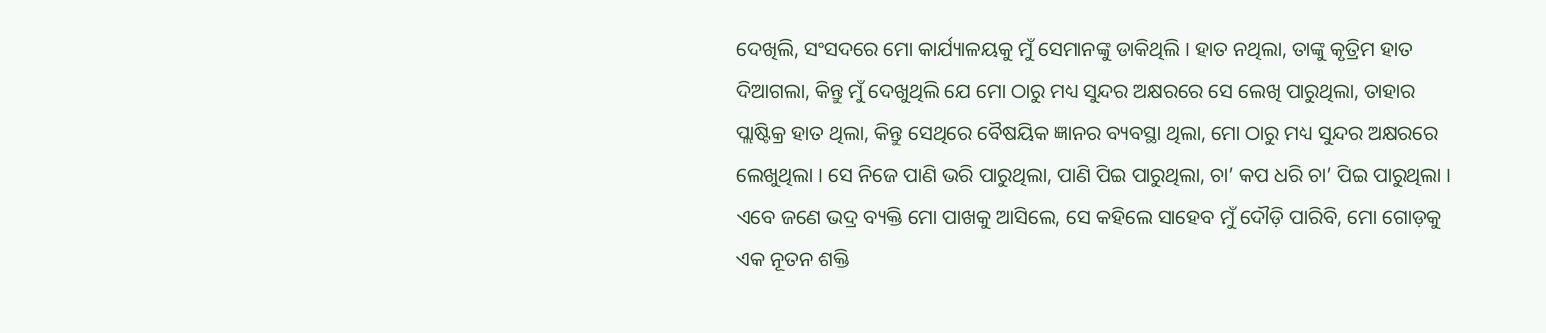ଦେଖିଲି, ସଂସଦରେ ମୋ କାର୍ଯ୍ୟାଳୟକୁ ମୁଁ ସେମାନଙ୍କୁ ଡାକିଥିଲି । ହାତ ନଥିଲା, ତାଙ୍କୁ କୃତ୍ରିମ ହାତ ଦିଆଗଲା, କିନ୍ତୁ ମୁଁ ଦେଖୁଥିଲି ଯେ ମୋ ଠାରୁ ମଧ୍ୟ ସୁନ୍ଦର ଅକ୍ଷରରେ ସେ ଲେଖି ପାରୁଥିଲା, ତାହାର ପ୍ଲାଷ୍ଟିକ୍ର ହାତ ଥିଲା, କିନ୍ତୁ ସେଥିରେ ବୈଷୟିକ ଜ୍ଞାନର ବ୍ୟବସ୍ଥା ଥିଲା, ମୋ ଠାରୁ ମଧ୍ୟ ସୁନ୍ଦର ଅକ୍ଷରରେ ଲେଖୁଥିଲା । ସେ ନିଜେ ପାଣି ଭରି ପାରୁଥିଲା, ପାଣି ପିଇ ପାରୁଥିଲା, ଚା’ କପ ଧରି ଚା’ ପିଇ ପାରୁଥିଲା । ଏବେ ଜଣେ ଭଦ୍ର ବ୍ୟକ୍ତି ମୋ ପାଖକୁ ଆସିଲେ, ସେ କହିଲେ ସାହେବ ମୁଁ ଦୌଡ଼ି ପାରିବି, ମୋ ଗୋଡ଼କୁ ଏକ ନୂତନ ଶକ୍ତି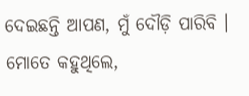ଦେଇଛନ୍ତି ଆପଣ, ମୁଁ ଦୌଡ଼ି ପାରିବି । ମୋତେ କହୁଥିଲେ,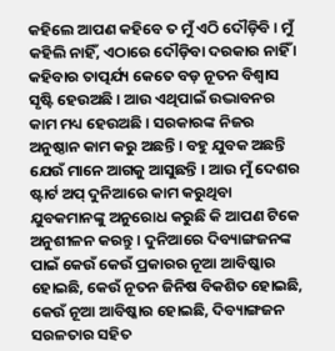କହିଲେ ଆପଣ କହିବେ ତ ମୁଁ ଏଠି ଦୌଡ଼ିବି । ମୁଁ କହିଲି ନାହିଁ, ଏଠାରେ ଦୌଡ଼ିବା ଦରକାର ନାହିଁ ।
କହିବାର ତାତ୍ପର୍ଯ୍ୟ କେତେ ବଡ଼ ନୂତନ ବିଶ୍ୱାସ ସୃଷ୍ଟି ହେଉଅଛି । ଆଉ ଏଥିପାଇଁ ଉଦ୍ଭାବନର କାମ ମଧ୍ୟ ହେଉଅଛି । ସରକାରଙ୍କ ନିଜର ଅନୁଷ୍ଠାନ କାମ କରୁ ଅଛନ୍ତି । ବହୁ ଯୁବକ ଅଛନ୍ତି ଯେଉଁ ମାନେ ଆଗକୁ ଆସୁଛନ୍ତି । ଆଉ ମୁଁ ଦେଶର ଷ୍ଟାର୍ଟ ଅପ୍ ଦୁନିଆରେ କାମ କରୁଥିବା ଯୁବକମାନଙ୍କୁ ଅନୁରୋଧ କରୁଛି କି ଆପଣ ଟିକେ ଅନୁଶୀଳନ କରନ୍ତୁ । ଦୁନିଆରେ ଦିବ୍ୟାଙ୍ଗଜନଙ୍କ ପାଇଁ କେଉଁ କେଉଁ ପ୍ରକାରର ନୂଆ ଆବିଷ୍କାର ହୋଇଛି, କେଉଁ ନୂତନ ଜିନିଷ ବିକଶିତ ହୋଇଛି, କେଉଁ ନୂଆ ଆବିଷ୍କାର ହୋଇଛି, ଦିବ୍ୟାଙ୍ଗଜନ ସରଳତାର ସହିତ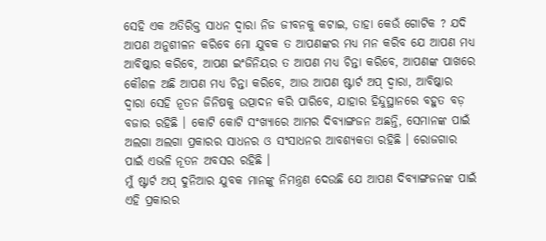ସେହି ଏକ ଅତିରିକ୍ତ ସାଧନ ଦ୍ୱାରା ନିଜ ଜୀବନକୁ କଟାଇ, ତାହା କେଉଁ ଗୋଟିକ ? ଯଦି ଆପଣ ଅନୁଶୀଳନ କରିବେ ମୋ ଯୁବକ ତ ଆପଣଙ୍କର ମଧ୍ୟ ମନ କରିବ ଯେ ଆପଣ ମଧ୍ୟ ଆବିଷ୍କାର କରିବେ, ଆପଣ ଇଂଜିନିୟର ତ ଆପଣ ମଧ୍ୟ ଚିନ୍ତା କରିବେ, ଆପଣଙ୍କ ପାଖରେ କୌଶଳ ଅଛି ଆପଣ ମଧ୍ୟ ଚିନ୍ତା କରିବେ, ଆଉ ଆପଣ ଷ୍ଟାର୍ଟ ଅପ୍ ଦ୍ୱାରା, ଆବିଷ୍କାର ଦ୍ୱାରା ସେହି ନୂତନ ଜିନିଷକୁ ଉତ୍ପାଦନ କରି ପାରିବେ, ଯାହାର ହିନ୍ଦୁସ୍ଥାନରେ ବହୁତ ବଡ଼ ବଜାର ରହିଛି । କୋଟି କୋଟି ସଂଖ୍ୟାରେ ଆମର ଦିବ୍ୟାଙ୍ଗଜନ ଅଛନ୍ତି, ସେମାନଙ୍କ ପାଇଁ ଅଲଗା ଅଲଗା ପ୍ରକାରର ସାଧନର ଓ ସଂସାଧନର ଆବଶ୍ୟକତା ରହିଛି । ରୋଜଗାର ପାଇଁ ଏଭଳି ନୂତନ ଅବସର ରହିଛି ।
ମୁଁ ଷ୍ଟାର୍ଟ ଅପ୍ ଦୁନିଆର ଯୁବକ ମାନଙ୍କୁ ନିମନ୍ତ୍ରଣ ଦେଉଛି ଯେ ଆପଣ ଦିବ୍ୟାଙ୍ଗଜନଙ୍କ ପାଇଁ ଏହି ପ୍ରକାରର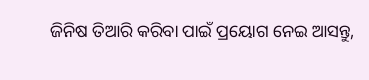ଜିନିଷ ତିଆରି କରିବା ପାଇଁ ପ୍ରୟୋଗ ନେଇ ଆସନ୍ତୁ,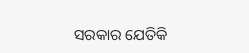ସରକାର ଯେତିକି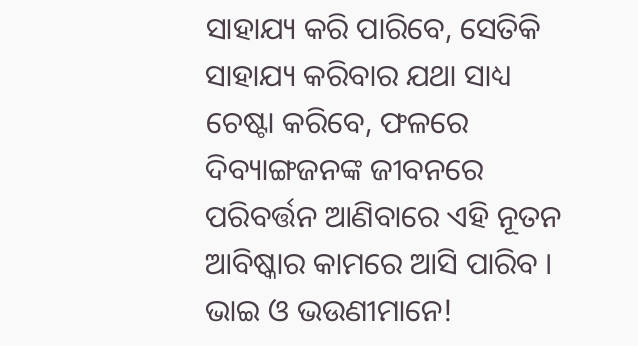ସାହାଯ୍ୟ କରି ପାରିବେ, ସେତିକି ସାହାଯ୍ୟ କରିବାର ଯଥା ସାଧ୍ୟ ଚେଷ୍ଟା କରିବେ, ଫଳରେ ଦିବ୍ୟାଙ୍ଗଜନଙ୍କ ଜୀବନରେ ପରିବର୍ତ୍ତନ ଆଣିବାରେ ଏହି ନୂତନ ଆବିଷ୍କାର କାମରେ ଆସି ପାରିବ ।
ଭାଇ ଓ ଭଉଣୀମାନେ!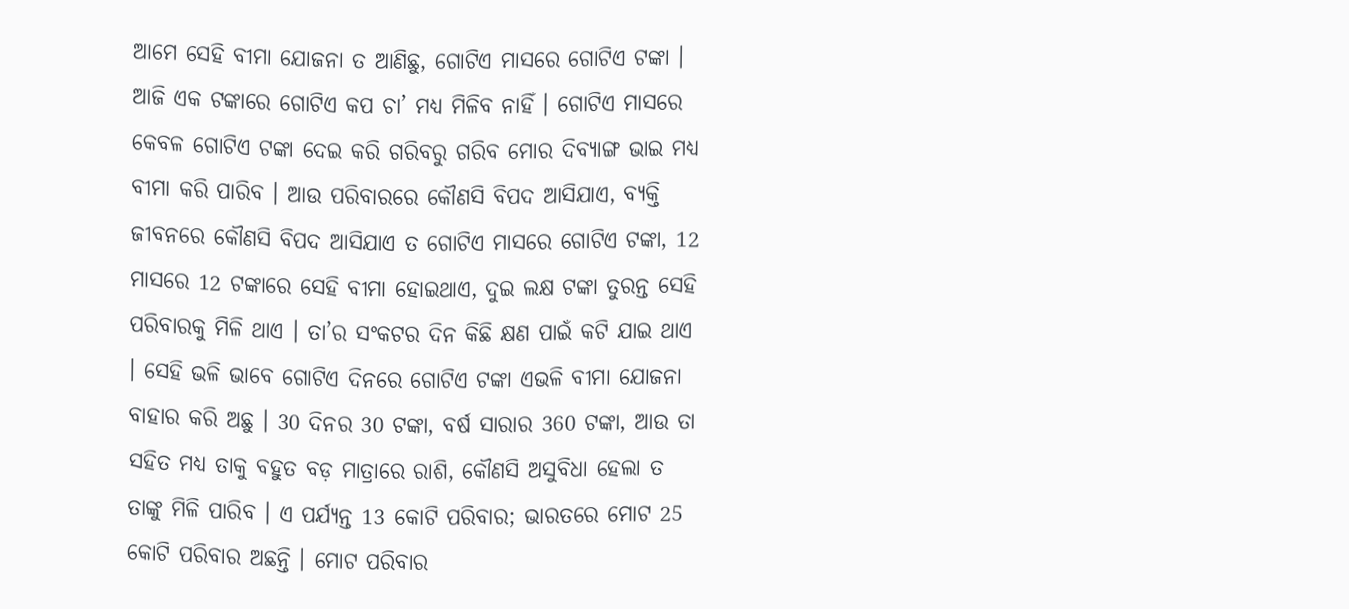ଆମେ ସେହି ବୀମା ଯୋଜନା ତ ଆଣିଛୁ, ଗୋଟିଏ ମାସରେ ଗୋଟିଏ ଟଙ୍କା । ଆଜି ଏକ ଟଙ୍କାରେ ଗୋଟିଏ କପ ଚା’ ମଧ୍ୟ ମିଳିବ ନାହିଁ । ଗୋଟିଏ ମାସରେ କେବଳ ଗୋଟିଏ ଟଙ୍କା ଦେଇ କରି ଗରିବରୁ ଗରିବ ମୋର ଦିବ୍ୟାଙ୍ଗ ଭାଇ ମଧ୍ୟ ବୀମା କରି ପାରିବ । ଆଉ ପରିବାରରେ କୌଣସି ବିପଦ ଆସିଯାଏ, ବ୍ୟକ୍ତି ଜୀବନରେ କୌଣସି ବିପଦ ଆସିଯାଏ ତ ଗୋଟିଏ ମାସରେ ଗୋଟିଏ ଟଙ୍କା, 12 ମାସରେ 12 ଟଙ୍କାରେ ସେହି ବୀମା ହୋଇଥାଏ, ଦୁଇ ଲକ୍ଷ ଟଙ୍କା ତୁରନ୍ତ ସେହି ପରିବାରକୁ ମିଳି ଥାଏ । ତା’ର ସଂକଟର ଦିନ କିଛି କ୍ଷଣ ପାଇଁ କଟି ଯାଇ ଥାଏ । ସେହି ଭଳି ଭାବେ ଗୋଟିଏ ଦିନରେ ଗୋଟିଏ ଟଙ୍କା ଏଭଳି ବୀମା ଯୋଜନା ବାହାର କରି ଅଛୁ । 30 ଦିନର 30 ଟଙ୍କା, ବର୍ଷ ସାରାର 360 ଟଙ୍କା, ଆଉ ତା ସହିତ ମଧ୍ୟ ତାକୁ ବହୁତ ବଡ଼ ମାତ୍ରାରେ ରାଶି, କୌଣସି ଅସୁବିଧା ହେଲା ତ ତାଙ୍କୁ ମିଳି ପାରିବ । ଏ ପର୍ଯ୍ୟନ୍ତ 13 କୋଟି ପରିବାର; ଭାରତରେ ମୋଟ 25 କୋଟି ପରିବାର ଅଛନ୍ତି । ମୋଟ ପରିବାର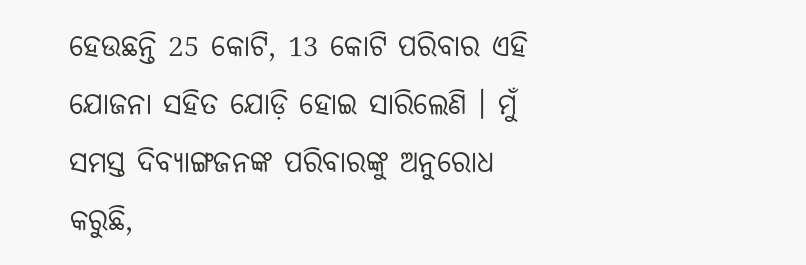ହେଉଛନ୍ତି 25 କୋଟି, 13 କୋଟି ପରିବାର ଏହି ଯୋଜନା ସହିତ ଯୋଡ଼ି ହୋଇ ସାରିଲେଣି । ମୁଁ ସମସ୍ତ ଦିବ୍ୟାଙ୍ଗଜନଙ୍କ ପରିବାରଙ୍କୁ ଅନୁରୋଧ କରୁଛି,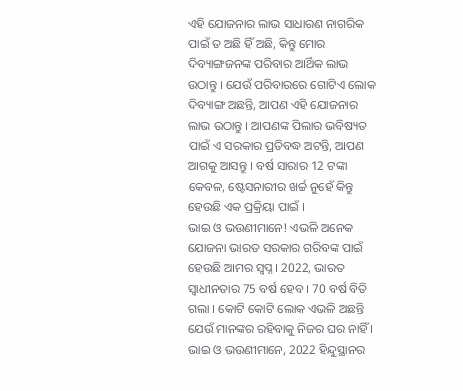ଏହି ଯୋଜନାର ଲାଭ ସାଧାରଣ ନାଗରିକ ପାଇଁ ତ ଅଛି ହିଁ ଅଛି, କିନ୍ତୁ ମୋର ଦିବ୍ୟାଙ୍ଗଜନଙ୍କ ପରିବାର ଆର୍ଥିକ ଲାଭ ଉଠାନ୍ତୁ । ଯେଉଁ ପରିବାରରେ ଗୋଟିଏ ଲୋକ ଦିବ୍ୟାଙ୍ଗ ଅଛନ୍ତି, ଆପଣ ଏହି ଯୋଜନାର ଲାଭ ଉଠାନ୍ତୁ । ଆପଣଙ୍କ ପିଲାର ଭବିଷ୍ୟତ ପାଇଁ ଏ ସରକାର ପ୍ରତିବଦ୍ଧ ଅଟନ୍ତି, ଆପଣ ଆଗକୁ ଆସନ୍ତୁ । ବର୍ଷ ସାରାର 12 ଟଙ୍କା କେବଳ, ଷ୍ଟେସନାରୀର ଖର୍ଚ୍ଚ ନୁହେଁ କିନ୍ତୁ ହେଉଛି ଏକ ପ୍ରକ୍ରିୟା ପାଇଁ ।
ଭାଇ ଓ ଭଉଣୀମାନେ! ଏଭଳି ଅନେକ ଯୋଜନା ଭାରତ ସରକାର ଗରିବଙ୍କ ପାଇଁ ହେଉଛି ଆମର ସ୍ୱପ୍ନ । 2022, ଭାରତ ସ୍ୱାଧୀନତାର 75 ବର୍ଷ ହେବ । 70 ବର୍ଷ ବିତି ଗଲା । କୋଟି କୋଟି ଲୋକ ଏଭଳି ଅଛନ୍ତି ଯେଉଁ ମାନଙ୍କର ରହିବାକୁ ନିଜର ଘର ନାହିଁ । ଭାଇ ଓ ଭଉଣୀମାନେ, 2022 ହିନ୍ଦୁସ୍ଥାନର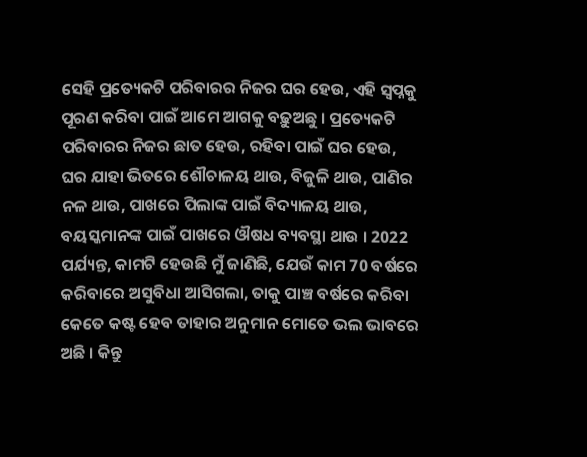ସେହି ପ୍ରତ୍ୟେକଟି ପରିବାରର ନିଜର ଘର ହେଉ, ଏହି ସ୍ୱପ୍ନକୁ ପୂରଣ କରିବା ପାଇଁ ଆମେ ଆଗକୁ ବଢ଼ୁଅଛୁ । ପ୍ରତ୍ୟେକଟି ପରିବାରର ନିଜର ଛାତ ହେଉ, ରହିବା ପାଇଁ ଘର ହେଉ, ଘର ଯାହା ଭିତରେ ଶୌଚାଳୟ ଥାଉ, ବିଜୁଳି ଥାଉ, ପାଣିର ନଳ ଥାଉ, ପାଖରେ ପିଲାଙ୍କ ପାଇଁ ବିଦ୍ୟାଳୟ ଥାଉ, ବୟସ୍କମାନଙ୍କ ପାଇଁ ପାଖରେ ଔଷଧ ବ୍ୟବସ୍ଥା ଥାଉ । 2022 ପର୍ଯ୍ୟନ୍ତ, କାମଟି ହେଉଛି ମୁଁ ଜାଣିଛି, ଯେଉଁ କାମ 70 ବର୍ଷରେ କରିବାରେ ଅସୁବିଧା ଆସିଗଲା, ତାକୁ ପାଞ୍ଚ ବର୍ଷରେ କରିବା କେତେ କଷ୍ଟ ହେବ ତାହାର ଅନୁମାନ ମୋତେ ଭଲ ଭାବରେ ଅଛି । କିନ୍ତୁ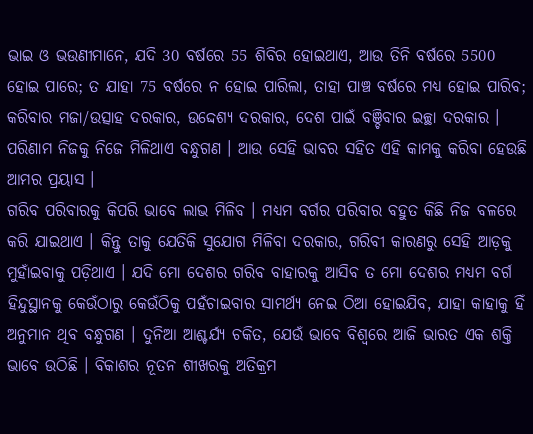ଭାଇ ଓ ଭଉଣୀମାନେ, ଯଦି 30 ବର୍ଷରେ 55 ଶିବିର ହୋଇଥାଏ, ଆଉ ତିନି ବର୍ଷରେ 5500 ହୋଇ ପାରେ; ତ ଯାହା 75 ବର୍ଷରେ ନ ହୋଇ ପାରିଲା, ତାହା ପାଞ୍ଚ ବର୍ଷରେ ମଧ୍ୟ ହୋଇ ପାରିବ; କରିବାର ମଜା/ଉତ୍ସାହ ଦରକାର, ଉଦ୍ଦେଶ୍ୟ ଦରକାର, ଦେଶ ପାଇଁ ବଞ୍ଚିବାର ଇଚ୍ଛା ଦରକାର । ପରିଣାମ ନିଜକୁ ନିଜେ ମିଳିଥାଏ ବନ୍ଧୁଗଣ । ଆଉ ସେହି ଭାବର ସହିତ ଏହି କାମକୁ କରିବା ହେଉଛି ଆମର ପ୍ରୟାସ ।
ଗରିବ ପରିବାରକୁ କିପରି ଭାବେ ଲାଭ ମିଳିବ । ମଧ୍ୟମ ବର୍ଗର ପରିବାର ବହୁତ କିଛି ନିଜ ବଳରେ କରି ଯାଇଥାଏ । କିନ୍ତୁ ତାକୁ ଯେତିକି ସୁଯୋଗ ମିଳିବା ଦରକାର, ଗରିବୀ କାରଣରୁ ସେହି ଆଡ଼କୁ ମୁହାଁଇବାକୁ ପଡ଼ିଥାଏ । ଯଦି ମୋ ଦେଶର ଗରିବ ବାହାରକୁ ଆସିବ ତ ମୋ ଦେଶର ମଧ୍ୟମ ବର୍ଗ ହିନ୍ଦୁସ୍ଥାନକୁ କେଉଁଠାରୁ କେଉଁଠିକୁ ପହଁଚାଇବାର ସାମର୍ଥ୍ୟ ନେଇ ଠିଆ ହୋଇଯିବ, ଯାହା କାହାକୁ ହିଁ ଅନୁମାନ ଥିବ ବନ୍ଧୁଗଣ । ଦୁନିଆ ଆଶ୍ଚର୍ଯ୍ୟ ଚକିତ, ଯେଉଁ ଭାବେ ବିଶ୍ୱରେ ଆଜି ଭାରତ ଏକ ଶକ୍ତି ଭାବେ ଉଠିଛି । ବିକାଶର ନୂତନ ଶୀଖରକୁ ଅତିକ୍ରମ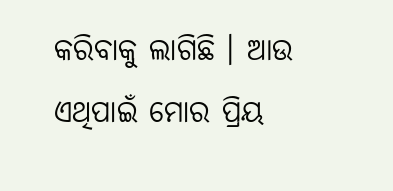କରିବାକୁ ଲାଗିଛି । ଆଉ ଏଥିପାଇଁ ମୋର ପ୍ରିୟ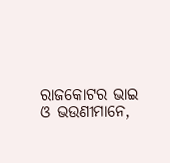ରାଜକୋଟର ଭାଇ ଓ ଭଉଣୀମାନେ,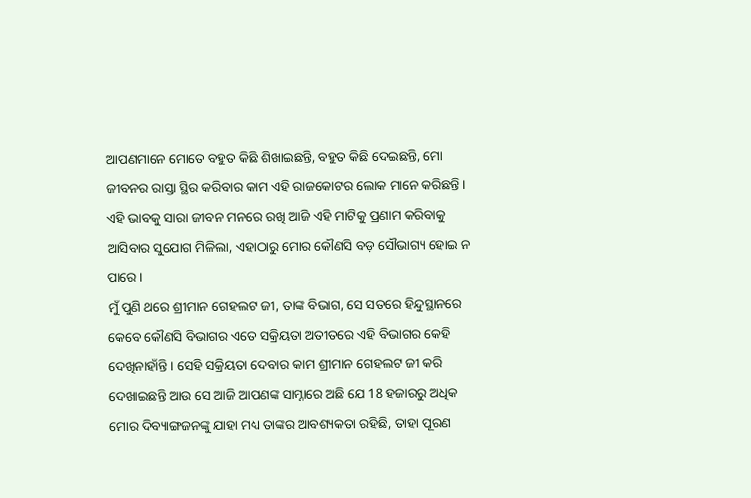ଆପଣମାନେ ମୋତେ ବହୁତ କିଛି ଶିଖାଇଛନ୍ତି, ବହୁତ କିଛି ଦେଇଛନ୍ତି, ମୋ ଜୀବନର ରାସ୍ତା ସ୍ଥିର କରିବାର କାମ ଏହି ରାଜକୋଟର ଲୋକ ମାନେ କରିଛନ୍ତି । ଏହି ଭାବକୁ ସାରା ଜୀବନ ମନରେ ରଖି ଆଜି ଏହି ମାଟିକୁ ପ୍ରଣାମ କରିବାକୁ ଆସିବାର ସୁଯୋଗ ମିଳିଲା, ଏହାଠାରୁ ମୋର କୌଣସି ବଡ଼ ସୌଭାଗ୍ୟ ହୋଇ ନ ପାରେ ।
ମୁଁ ପୁଣି ଥରେ ଶ୍ରୀମାନ ଗେହଲଟ ଜୀ, ତାଙ୍କ ବିଭାଗ, ସେ ସତରେ ହିନ୍ଦୁସ୍ଥାନରେ କେବେ କୌଣସି ବିଭାଗର ଏତେ ସକ୍ରିୟତା ଅତୀତରେ ଏହି ବିଭାଗର କେହି ଦେଖିନାହାଁନ୍ତି । ସେହି ସକ୍ରିୟତା ଦେବାର କାମ ଶ୍ରୀମାନ ଗେହଲଟ ଜୀ କରି ଦେଖାଇଛନ୍ତି ଆଉ ସେ ଆଜି ଆପଣଙ୍କ ସାମ୍ନାରେ ଅଛି ଯେ 18 ହଜାରରୁ ଅଧିକ ମୋର ଦିବ୍ୟାଙ୍ଗଜନଙ୍କୁ ଯାହା ମଧ୍ୟ ତାଙ୍କର ଆବଶ୍ୟକତା ରହିଛି, ତାହା ପୂରଣ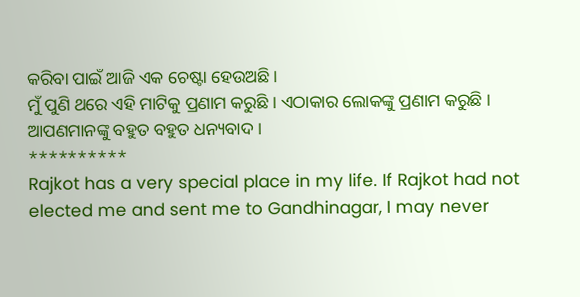କରିବା ପାଇଁ ଆଜି ଏକ ଚେଷ୍ଟା ହେଉଅଛି ।
ମୁଁ ପୁଣି ଥରେ ଏହି ମାଟିକୁ ପ୍ରଣାମ କରୁଛି । ଏଠାକାର ଲୋକଙ୍କୁ ପ୍ରଣାମ କରୁଛି । ଆପଣମାନଙ୍କୁ ବହୁତ ବହୁତ ଧନ୍ୟବାଦ ।
**********
Rajkot has a very special place in my life. If Rajkot had not elected me and sent me to Gandhinagar, I may never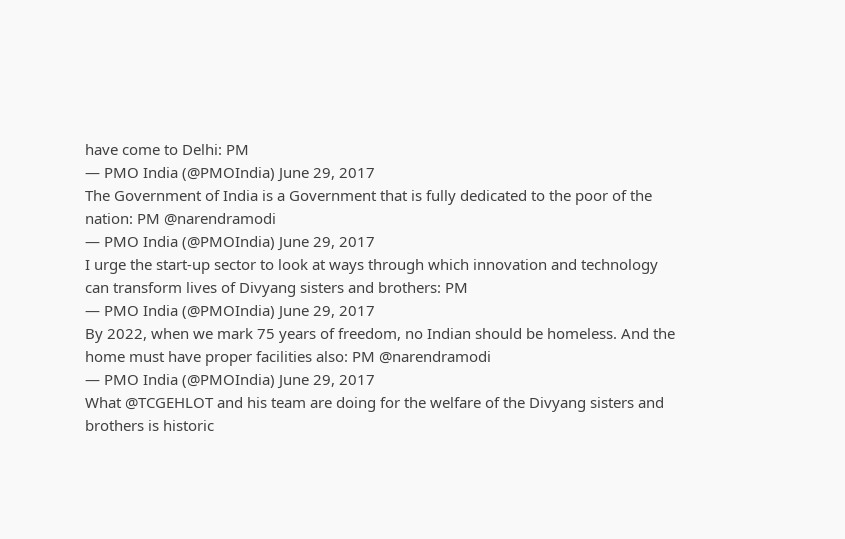have come to Delhi: PM
— PMO India (@PMOIndia) June 29, 2017
The Government of India is a Government that is fully dedicated to the poor of the nation: PM @narendramodi
— PMO India (@PMOIndia) June 29, 2017
I urge the start-up sector to look at ways through which innovation and technology can transform lives of Divyang sisters and brothers: PM
— PMO India (@PMOIndia) June 29, 2017
By 2022, when we mark 75 years of freedom, no Indian should be homeless. And the home must have proper facilities also: PM @narendramodi
— PMO India (@PMOIndia) June 29, 2017
What @TCGEHLOT and his team are doing for the welfare of the Divyang sisters and brothers is historic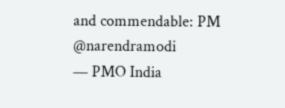and commendable: PM @narendramodi
— PMO India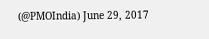(@PMOIndia) June 29, 2017